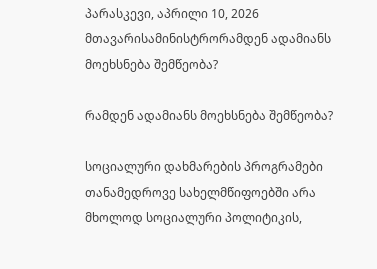პარასკევი, აპრილი 10, 2026
მთავარისამინისტრორამდენ ადამიანს მოეხსნება შემწეობა?

რამდენ ადამიანს მოეხსნება შემწეობა?

სოციალური დახმარების პროგრამები თანამედროვე სახელმწიფოებში არა მხოლოდ სოციალური პოლიტიკის,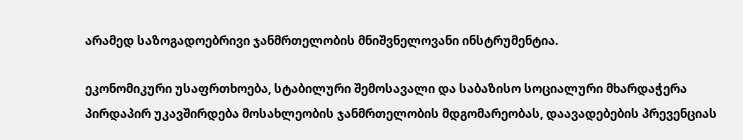არამედ საზოგადოებრივი ჯანმრთელობის მნიშვნელოვანი ინსტრუმენტია.

ეკონომიკური უსაფრთხოება, სტაბილური შემოსავალი და საბაზისო სოციალური მხარდაჭერა პირდაპირ უკავშირდება მოსახლეობის ჯანმრთელობის მდგომარეობას, დაავადებების პრევენციას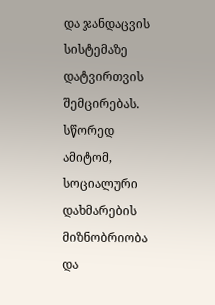და ჯანდაცვის სისტემაზე დატვირთვის შემცირებას. სწორედ ამიტომ, სოციალური დახმარების მიზნობრიობა და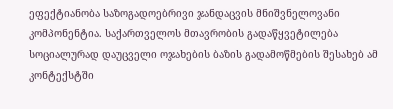ეფექტიანობა საზოგადოებრივი ჯანდაცვის მნიშვნელოვანი კომპონენტია. საქართველოს მთავრობის გადაწყვეტილება სოციალურად დაუცველი ოჯახების ბაზის გადამოწმების შესახებ ამ კონტექსტში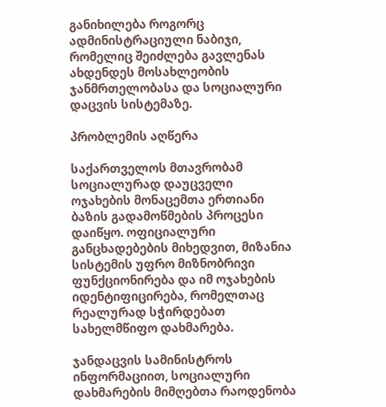განიხილება როგორც ადმინისტრაციული ნაბიჯი, რომელიც შეიძლება გავლენას ახდენდეს მოსახლეობის ჯანმრთელობასა და სოციალური დაცვის სისტემაზე.

პრობლემის აღწერა

საქართველოს მთავრობამ სოციალურად დაუცველი ოჯახების მონაცემთა ერთიანი ბაზის გადამოწმების პროცესი დაიწყო. ოფიციალური განცხადებების მიხედვით, მიზანია სისტემის უფრო მიზნობრივი ფუნქციონირება და იმ ოჯახების იდენტიფიცირება, რომელთაც რეალურად სჭირდებათ სახელმწიფო დახმარება.

ჯანდაცვის სამინისტროს ინფორმაციით, სოციალური დახმარების მიმღებთა რაოდენობა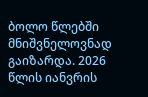ბოლო წლებში მნიშვნელოვნად გაიზარდა. 2026 წლის იანვრის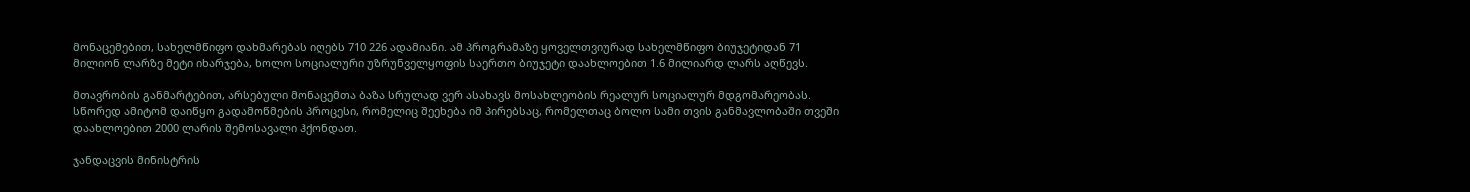მონაცემებით, სახელმწიფო დახმარებას იღებს 710 226 ადამიანი. ამ პროგრამაზე ყოველთვიურად სახელმწიფო ბიუჯეტიდან 71 მილიონ ლარზე მეტი იხარჯება, ხოლო სოციალური უზრუნველყოფის საერთო ბიუჯეტი დაახლოებით 1.6 მილიარდ ლარს აღწევს.

მთავრობის განმარტებით, არსებული მონაცემთა ბაზა სრულად ვერ ასახავს მოსახლეობის რეალურ სოციალურ მდგომარეობას. სწორედ ამიტომ დაიწყო გადამოწმების პროცესი, რომელიც შეეხება იმ პირებსაც, რომელთაც ბოლო სამი თვის განმავლობაში თვეში დაახლოებით 2000 ლარის შემოსავალი ჰქონდათ.

ჯანდაცვის მინისტრის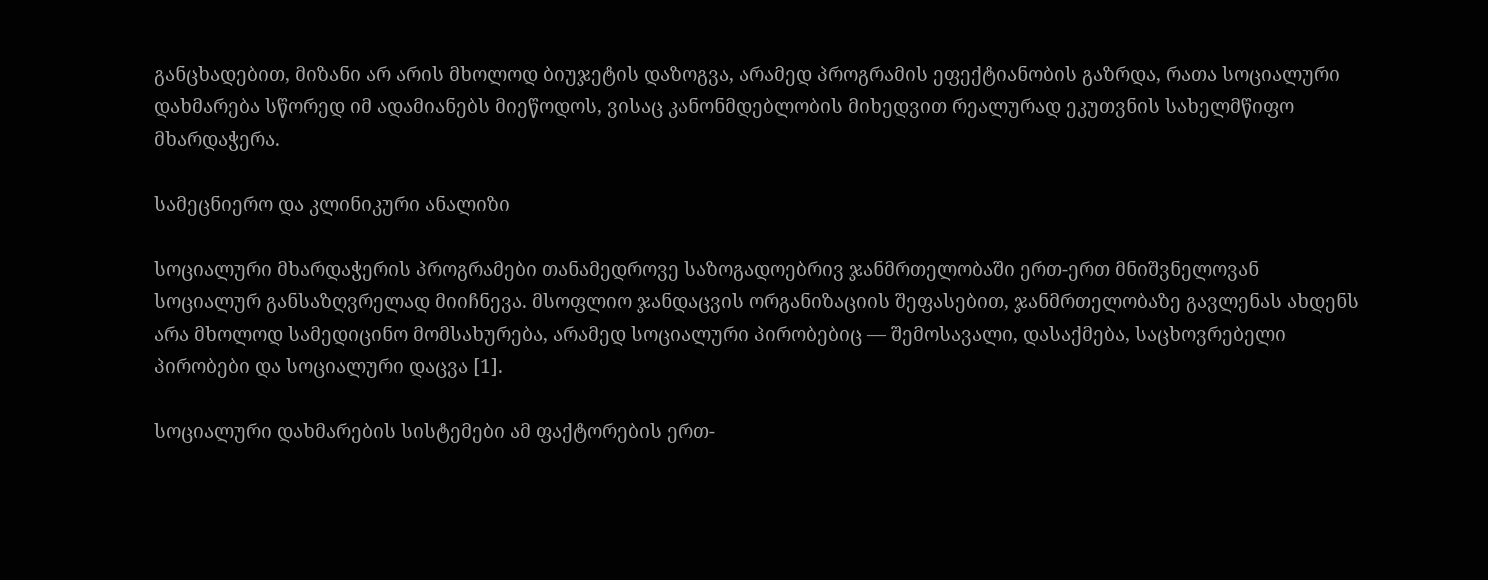განცხადებით, მიზანი არ არის მხოლოდ ბიუჯეტის დაზოგვა, არამედ პროგრამის ეფექტიანობის გაზრდა, რათა სოციალური დახმარება სწორედ იმ ადამიანებს მიეწოდოს, ვისაც კანონმდებლობის მიხედვით რეალურად ეკუთვნის სახელმწიფო მხარდაჭერა.

სამეცნიერო და კლინიკური ანალიზი

სოციალური მხარდაჭერის პროგრამები თანამედროვე საზოგადოებრივ ჯანმრთელობაში ერთ-ერთ მნიშვნელოვან სოციალურ განსაზღვრელად მიიჩნევა. მსოფლიო ჯანდაცვის ორგანიზაციის შეფასებით, ჯანმრთელობაზე გავლენას ახდენს არა მხოლოდ სამედიცინო მომსახურება, არამედ სოციალური პირობებიც — შემოსავალი, დასაქმება, საცხოვრებელი პირობები და სოციალური დაცვა [1].

სოციალური დახმარების სისტემები ამ ფაქტორების ერთ-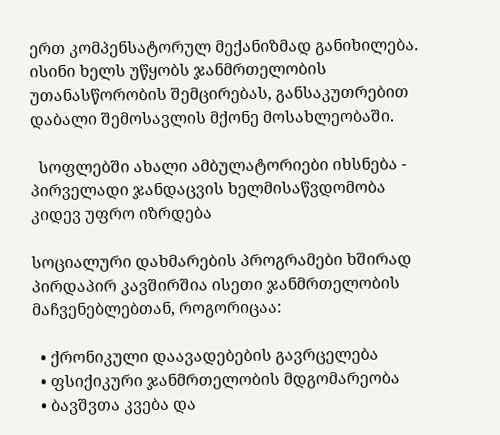ერთ კომპენსატორულ მექანიზმად განიხილება. ისინი ხელს უწყობს ჯანმრთელობის უთანასწორობის შემცირებას, განსაკუთრებით დაბალი შემოსავლის მქონე მოსახლეობაში.

  სოფლებში ახალი ამბულატორიები იხსნება - პირველადი ჯანდაცვის ხელმისაწვდომობა კიდევ უფრო იზრდება

სოციალური დახმარების პროგრამები ხშირად პირდაპირ კავშირშია ისეთი ჯანმრთელობის მაჩვენებლებთან, როგორიცაა:

  • ქრონიკული დაავადებების გავრცელება
  • ფსიქიკური ჯანმრთელობის მდგომარეობა
  • ბავშვთა კვება და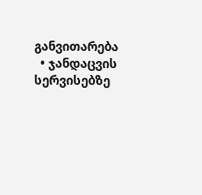განვითარება
  • ჯანდაცვის სერვისებზე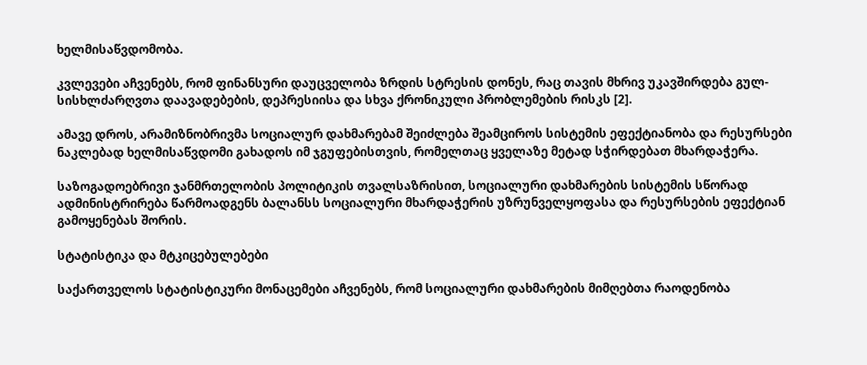ხელმისაწვდომობა.

კვლევები აჩვენებს, რომ ფინანსური დაუცველობა ზრდის სტრესის დონეს, რაც თავის მხრივ უკავშირდება გულ-სისხლძარღვთა დაავადებების, დეპრესიისა და სხვა ქრონიკული პრობლემების რისკს [2].

ამავე დროს, არამიზნობრივმა სოციალურ დახმარებამ შეიძლება შეამციროს სისტემის ეფექტიანობა და რესურსები ნაკლებად ხელმისაწვდომი გახადოს იმ ჯგუფებისთვის, რომელთაც ყველაზე მეტად სჭირდებათ მხარდაჭერა.

საზოგადოებრივი ჯანმრთელობის პოლიტიკის თვალსაზრისით, სოციალური დახმარების სისტემის სწორად ადმინისტრირება წარმოადგენს ბალანსს სოციალური მხარდაჭერის უზრუნველყოფასა და რესურსების ეფექტიან გამოყენებას შორის.

სტატისტიკა და მტკიცებულებები

საქართველოს სტატისტიკური მონაცემები აჩვენებს, რომ სოციალური დახმარების მიმღებთა რაოდენობა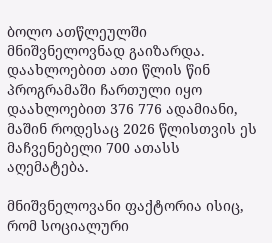ბოლო ათწლეულში მნიშვნელოვნად გაიზარდა. დაახლოებით ათი წლის წინ პროგრამაში ჩართული იყო დაახლოებით 376 776 ადამიანი, მაშინ როდესაც 2026 წლისთვის ეს მაჩვენებელი 700 ათასს აღემატება.

მნიშვნელოვანი ფაქტორია ისიც, რომ სოციალური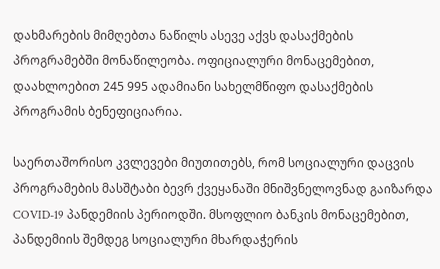დახმარების მიმღებთა ნაწილს ასევე აქვს დასაქმების პროგრამებში მონაწილეობა. ოფიციალური მონაცემებით, დაახლოებით 245 995 ადამიანი სახელმწიფო დასაქმების პროგრამის ბენეფიციარია.

საერთაშორისო კვლევები მიუთითებს, რომ სოციალური დაცვის პროგრამების მასშტაბი ბევრ ქვეყანაში მნიშვნელოვნად გაიზარდა COVID-19 პანდემიის პერიოდში. მსოფლიო ბანკის მონაცემებით, პანდემიის შემდეგ სოციალური მხარდაჭერის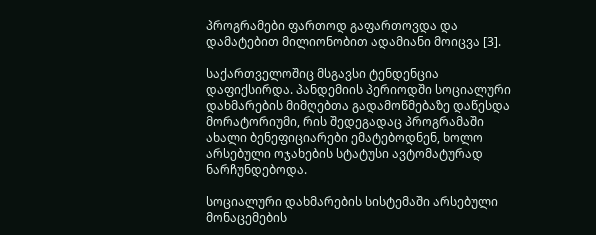პროგრამები ფართოდ გაფართოვდა და დამატებით მილიონობით ადამიანი მოიცვა [3].

საქართველოშიც მსგავსი ტენდენცია დაფიქსირდა. პანდემიის პერიოდში სოციალური დახმარების მიმღებთა გადამოწმებაზე დაწესდა მორატორიუმი, რის შედეგადაც პროგრამაში ახალი ბენეფიციარები ემატებოდნენ, ხოლო არსებული ოჯახების სტატუსი ავტომატურად ნარჩუნდებოდა.

სოციალური დახმარების სისტემაში არსებული მონაცემების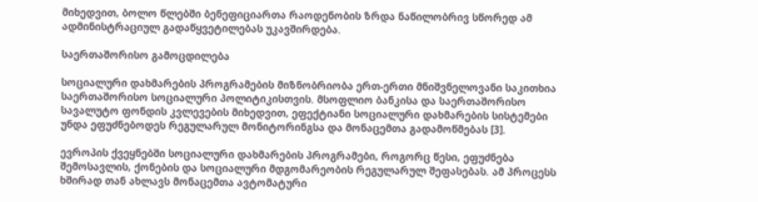მიხედვით, ბოლო წლებში ბენეფიციართა რაოდენობის ზრდა ნაწილობრივ სწორედ ამ ადმინისტრაციულ გადაწყვეტილებას უკავშირდება.

საერთაშორისო გამოცდილება

სოციალური დახმარების პროგრამების მიზნობრიობა ერთ-ერთი მნიშვნელოვანი საკითხია საერთაშორისო სოციალური პოლიტიკისთვის. მსოფლიო ბანკისა და საერთაშორისო სავალუტო ფონდის კვლევების მიხედვით, ეფექტიანი სოციალური დახმარების სისტემები უნდა ეფუძნებოდეს რეგულარულ მონიტორინგსა და მონაცემთა გადამოწმებას [3].

ევროპის ქვეყნებში სოციალური დახმარების პროგრამები, როგორც წესი, ეფუძნება შემოსავლის, ქონების და სოციალური მდგომარეობის რეგულარულ შეფასებას. ამ პროცესს ხშირად თან ახლავს მონაცემთა ავტომატური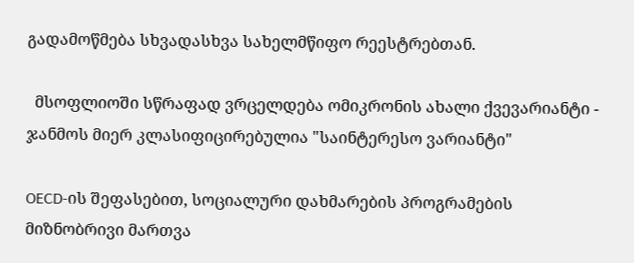გადამოწმება სხვადასხვა სახელმწიფო რეესტრებთან.

  მსოფლიოში სწრაფად ვრცელდება ომიკრონის ახალი ქვევარიანტი - ჯანმოს მიერ კლასიფიცირებულია "საინტერესო ვარიანტი"

OECD-ის შეფასებით, სოციალური დახმარების პროგრამების მიზნობრივი მართვა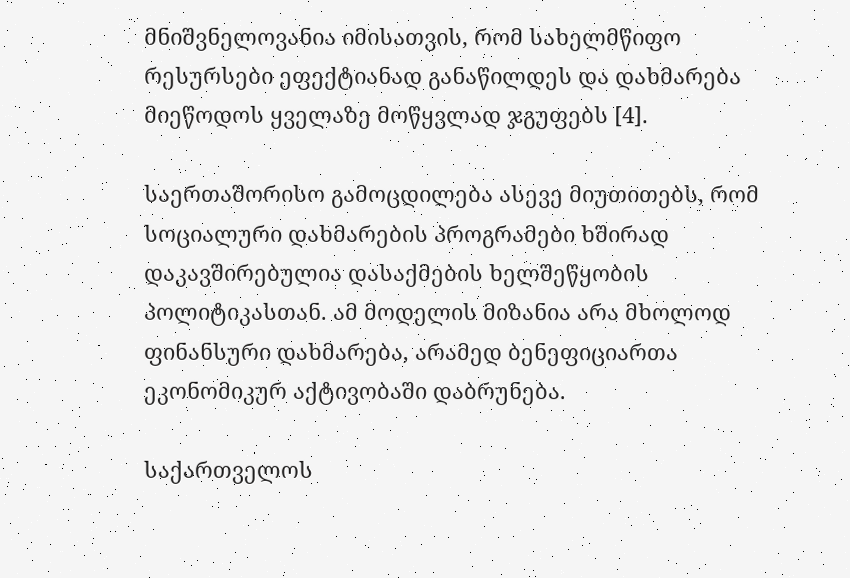მნიშვნელოვანია იმისათვის, რომ სახელმწიფო რესურსები ეფექტიანად განაწილდეს და დახმარება მიეწოდოს ყველაზე მოწყვლად ჯგუფებს [4].

საერთაშორისო გამოცდილება ასევე მიუთითებს, რომ სოციალური დახმარების პროგრამები ხშირად დაკავშირებულია დასაქმების ხელშეწყობის პოლიტიკასთან. ამ მოდელის მიზანია არა მხოლოდ ფინანსური დახმარება, არამედ ბენეფიციართა ეკონომიკურ აქტივობაში დაბრუნება.

საქართველოს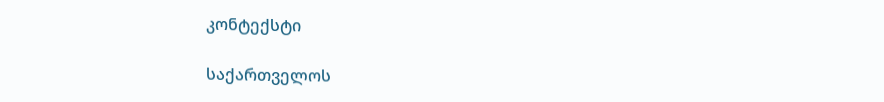კონტექსტი

საქართველოს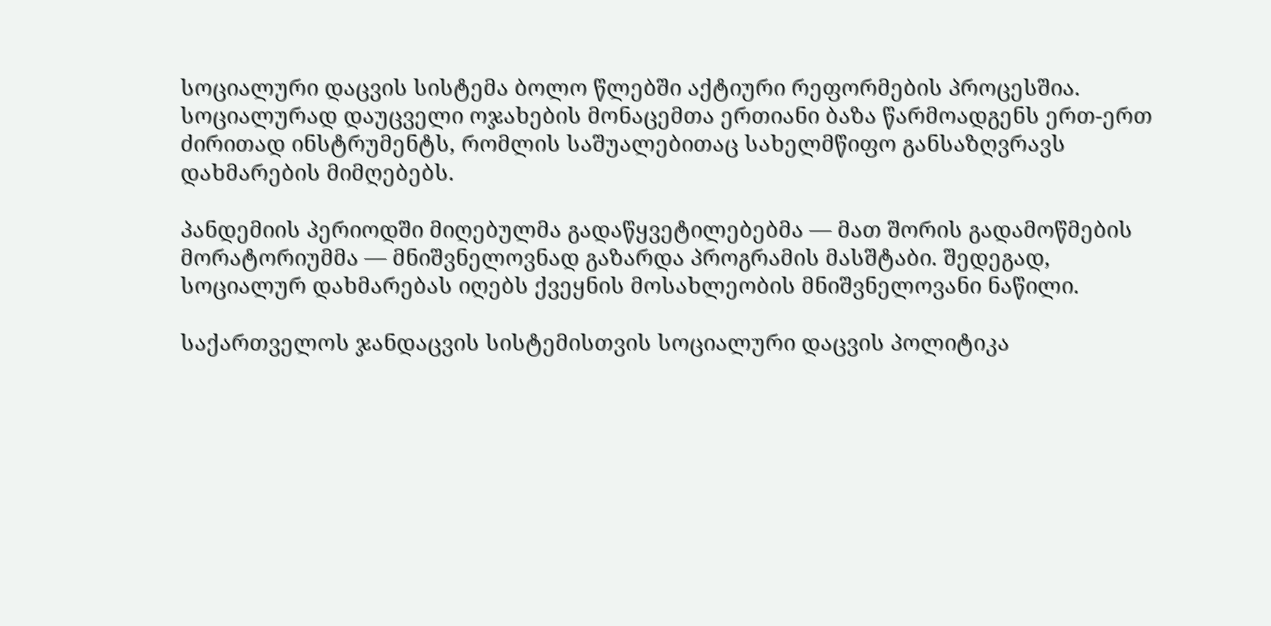სოციალური დაცვის სისტემა ბოლო წლებში აქტიური რეფორმების პროცესშია. სოციალურად დაუცველი ოჯახების მონაცემთა ერთიანი ბაზა წარმოადგენს ერთ-ერთ ძირითად ინსტრუმენტს, რომლის საშუალებითაც სახელმწიფო განსაზღვრავს დახმარების მიმღებებს.

პანდემიის პერიოდში მიღებულმა გადაწყვეტილებებმა — მათ შორის გადამოწმების მორატორიუმმა — მნიშვნელოვნად გაზარდა პროგრამის მასშტაბი. შედეგად, სოციალურ დახმარებას იღებს ქვეყნის მოსახლეობის მნიშვნელოვანი ნაწილი.

საქართველოს ჯანდაცვის სისტემისთვის სოციალური დაცვის პოლიტიკა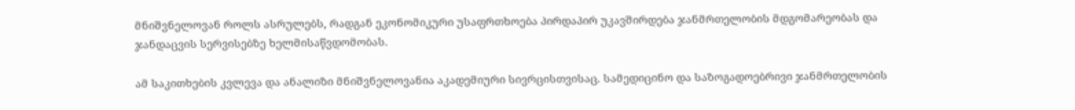მნიშვნელოვან როლს ასრულებს, რადგან ეკონომიკური უსაფრთხოება პირდაპირ უკავშირდება ჯანმრთელობის მდგომარეობას და ჯანდაცვის სერვისებზე ხელმისაწვდომობას.

ამ საკითხების კვლევა და ანალიზი მნიშვნელოვანია აკადემიური სივრცისთვისაც. სამედიცინო და საზოგადოებრივი ჯანმრთელობის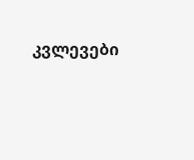კვლევები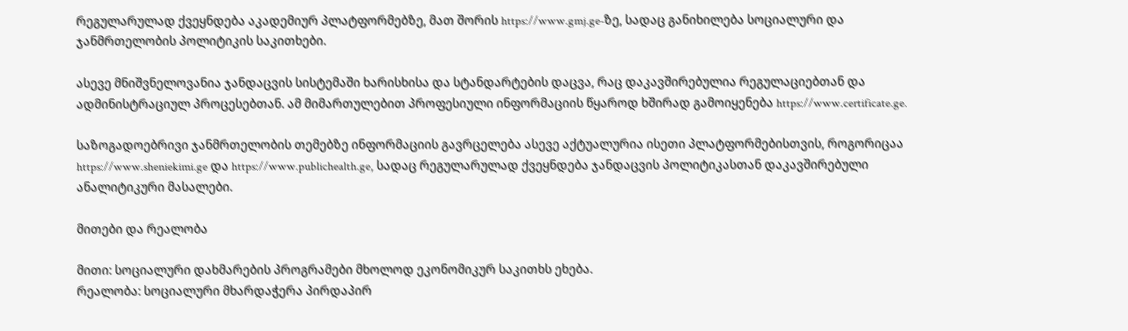რეგულარულად ქვეყნდება აკადემიურ პლატფორმებზე, მათ შორის https://www.gmj.ge-ზე, სადაც განიხილება სოციალური და ჯანმრთელობის პოლიტიკის საკითხები.

ასევე მნიშვნელოვანია ჯანდაცვის სისტემაში ხარისხისა და სტანდარტების დაცვა, რაც დაკავშირებულია რეგულაციებთან და ადმინისტრაციულ პროცესებთან. ამ მიმართულებით პროფესიული ინფორმაციის წყაროდ ხშირად გამოიყენება https://www.certificate.ge.

საზოგადოებრივი ჯანმრთელობის თემებზე ინფორმაციის გავრცელება ასევე აქტუალურია ისეთი პლატფორმებისთვის, როგორიცაა https://www.sheniekimi.ge და https://www.publichealth.ge, სადაც რეგულარულად ქვეყნდება ჯანდაცვის პოლიტიკასთან დაკავშირებული ანალიტიკური მასალები.

მითები და რეალობა

მითი: სოციალური დახმარების პროგრამები მხოლოდ ეკონომიკურ საკითხს ეხება.
რეალობა: სოციალური მხარდაჭერა პირდაპირ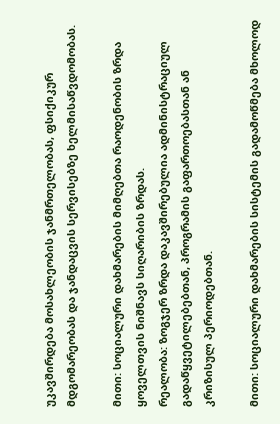უკავშირდება მოსახლეობის ჯანმრთელობას, ფსიქიკურ მდგომარეობას და ჯანდაცვის სერვისებზე ხელმისაწვდომობას.

მითი: სოციალური დახმარების მიმღებთა რაოდენობის ზრდა ყოველთვის ნიშნავს სიღარიბის ზრდას.
რეალობა: ზოგჯერ ზრდა დაკავშირებულია ადმინისტრაციულ გადაწყვეტილებებთან, პროგრამის გაფართოებასთან ან კრიზისულ პერიოდებთან.

მითი: სოციალური დახმარების სისტემის გადამოწმება მხოლოდ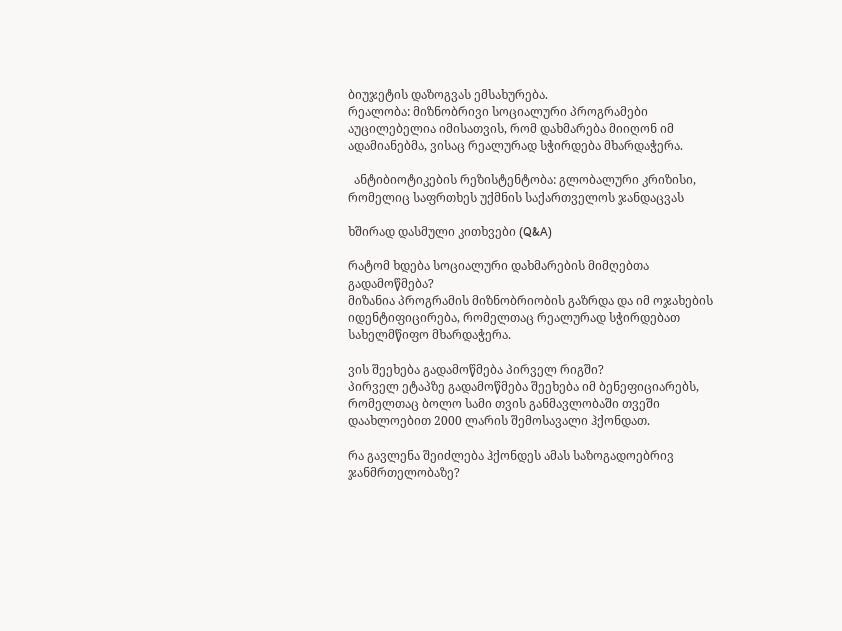ბიუჯეტის დაზოგვას ემსახურება.
რეალობა: მიზნობრივი სოციალური პროგრამები აუცილებელია იმისათვის, რომ დახმარება მიიღონ იმ ადამიანებმა, ვისაც რეალურად სჭირდება მხარდაჭერა.

  ანტიბიოტიკების რეზისტენტობა: გლობალური კრიზისი, რომელიც საფრთხეს უქმნის საქართველოს ჯანდაცვას

ხშირად დასმული კითხვები (Q&A)

რატომ ხდება სოციალური დახმარების მიმღებთა გადამოწმება?
მიზანია პროგრამის მიზნობრიობის გაზრდა და იმ ოჯახების იდენტიფიცირება, რომელთაც რეალურად სჭირდებათ სახელმწიფო მხარდაჭერა.

ვის შეეხება გადამოწმება პირველ რიგში?
პირველ ეტაპზე გადამოწმება შეეხება იმ ბენეფიციარებს, რომელთაც ბოლო სამი თვის განმავლობაში თვეში დაახლოებით 2000 ლარის შემოსავალი ჰქონდათ.

რა გავლენა შეიძლება ჰქონდეს ამას საზოგადოებრივ ჯანმრთელობაზე?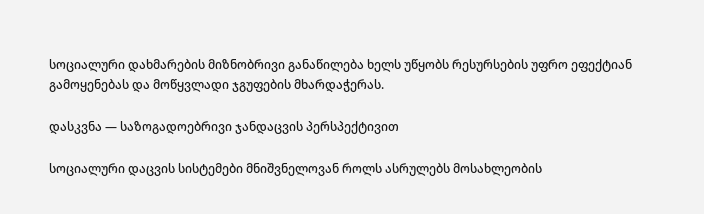სოციალური დახმარების მიზნობრივი განაწილება ხელს უწყობს რესურსების უფრო ეფექტიან გამოყენებას და მოწყვლადი ჯგუფების მხარდაჭერას.

დასკვნა — საზოგადოებრივი ჯანდაცვის პერსპექტივით

სოციალური დაცვის სისტემები მნიშვნელოვან როლს ასრულებს მოსახლეობის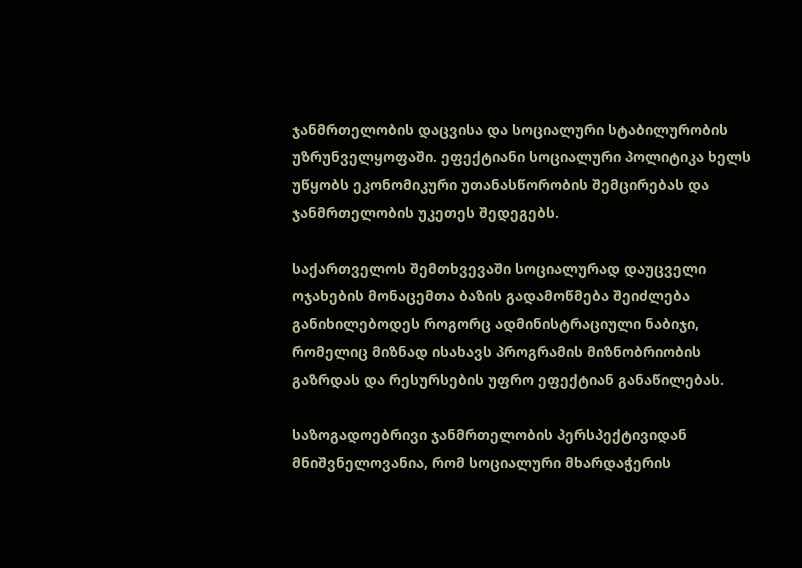ჯანმრთელობის დაცვისა და სოციალური სტაბილურობის უზრუნველყოფაში. ეფექტიანი სოციალური პოლიტიკა ხელს უწყობს ეკონომიკური უთანასწორობის შემცირებას და ჯანმრთელობის უკეთეს შედეგებს.

საქართველოს შემთხვევაში სოციალურად დაუცველი ოჯახების მონაცემთა ბაზის გადამოწმება შეიძლება განიხილებოდეს როგორც ადმინისტრაციული ნაბიჯი, რომელიც მიზნად ისახავს პროგრამის მიზნობრიობის გაზრდას და რესურსების უფრო ეფექტიან განაწილებას.

საზოგადოებრივი ჯანმრთელობის პერსპექტივიდან მნიშვნელოვანია, რომ სოციალური მხარდაჭერის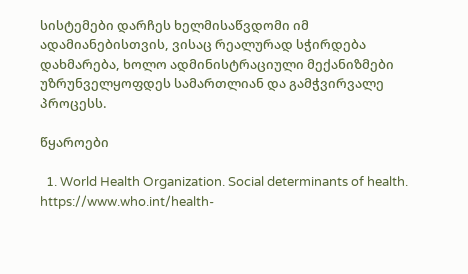სისტემები დარჩეს ხელმისაწვდომი იმ ადამიანებისთვის, ვისაც რეალურად სჭირდება დახმარება, ხოლო ადმინისტრაციული მექანიზმები უზრუნველყოფდეს სამართლიან და გამჭვირვალე პროცესს.

წყაროები

  1. World Health Organization. Social determinants of health. https://www.who.int/health-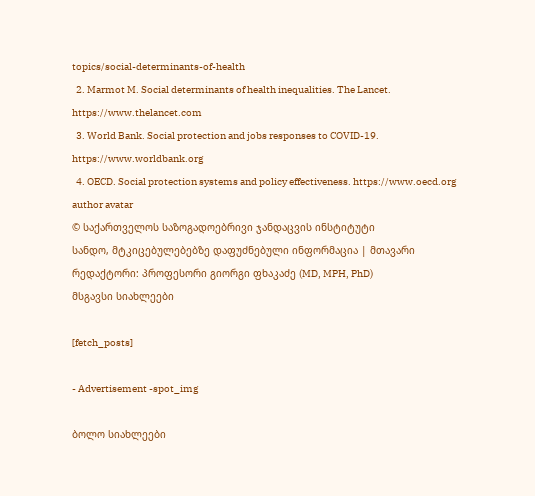topics/social-determinants-of-health
  2. Marmot M. Social determinants of health inequalities. The Lancet. https://www.thelancet.com
  3. World Bank. Social protection and jobs responses to COVID-19. https://www.worldbank.org
  4. OECD. Social protection systems and policy effectiveness. https://www.oecd.org
author avatar
© საქართველოს საზოგადოებრივი ჯანდაცვის ინსტიტუტი
სანდო, მტკიცებულებებზე დაფუძნებული ინფორმაცია | მთავარი რედაქტორი: პროფესორი გიორგი ფხაკაძე (MD, MPH, PhD)
მსგავსი სიახლეები

[fetch_posts]

- Advertisement -spot_img

ბოლო სიახლეები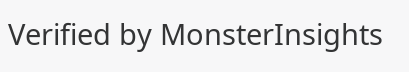Verified by MonsterInsights